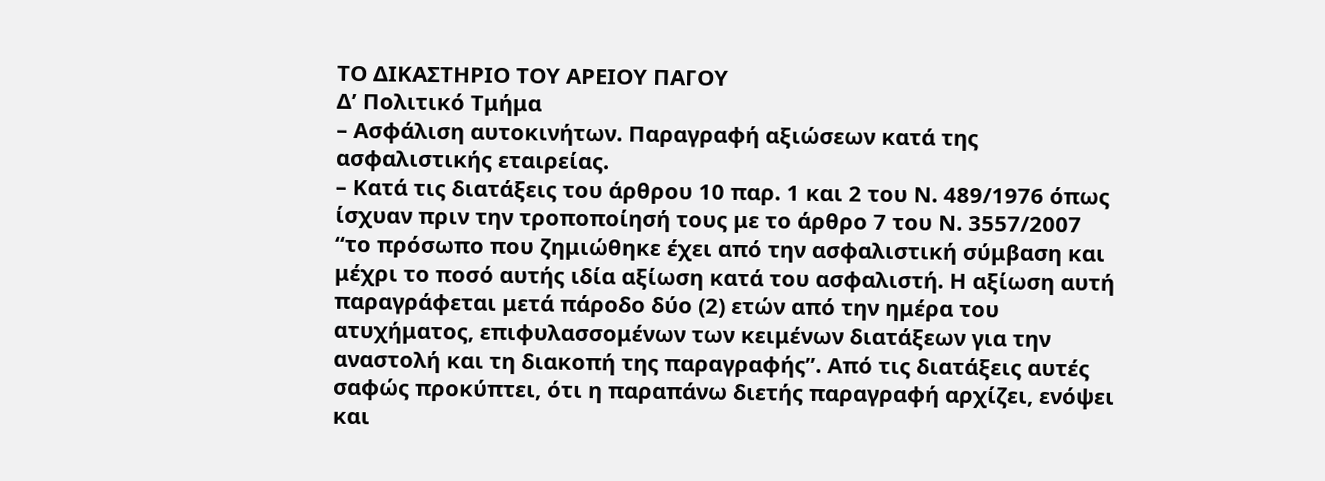ΤΟ ΔΙΚΑΣΤΗΡΙΟ ΤΟΥ ΑΡΕΙΟΥ ΠΑΓΟΥ
Δ’ Πολιτικό Τμήμα
– Ασφάλιση αυτοκινήτων. Παραγραφή αξιώσεων κατά της ασφαλιστικής εταιρείας.
– Κατά τις διατάξεις του άρθρου 10 παρ. 1 και 2 του Ν. 489/1976 όπως ίσχυαν πριν την τροποποίησή τους με το άρθρο 7 του Ν. 3557/2007 “το πρόσωπο που ζημιώθηκε έχει από την ασφαλιστική σύμβαση και μέχρι το ποσό αυτής ιδία αξίωση κατά του ασφαλιστή. Η αξίωση αυτή παραγράφεται μετά πάροδο δύο (2) ετών από την ημέρα του ατυχήματος, επιφυλασσομένων των κειμένων διατάξεων για την αναστολή και τη διακοπή της παραγραφής”. Από τις διατάξεις αυτές σαφώς προκύπτει, ότι η παραπάνω διετής παραγραφή αρχίζει, ενόψει και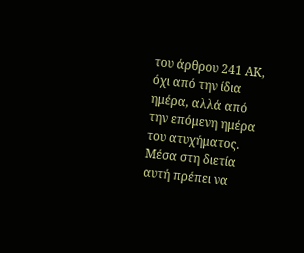του άρθρου 241 ΑΚ, όχι από την ίδια ημέρα, αλλά από την επόμενη ημέρα του ατυχήματος. Μέσα στη διετία αυτή πρέπει να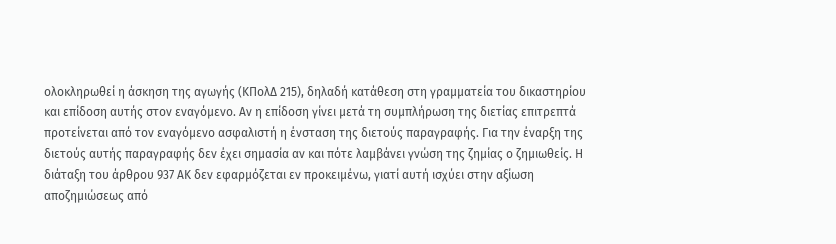ολοκληρωθεί η άσκηση της αγωγής (ΚΠολΔ 215), δηλαδή κατάθεση στη γραμματεία του δικαστηρίου και επίδοση αυτής στον εναγόμενο. Αν η επίδοση γίνει μετά τη συμπλήρωση της διετίας επιτρεπτά προτείνεται από τον εναγόμενο ασφαλιστή η ένσταση της διετούς παραγραφής. Για την έναρξη της διετούς αυτής παραγραφής δεν έχει σημασία αν και πότε λαμβάνει γνώση της ζημίας ο ζημιωθείς. Η διάταξη του άρθρου 937 ΑΚ δεν εφαρμόζεται εν προκειμένω, γιατί αυτή ισχύει στην αξίωση αποζημιώσεως από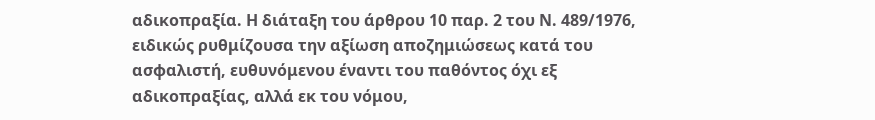αδικοπραξία. Η διάταξη του άρθρου 10 παρ. 2 του Ν. 489/1976, ειδικώς ρυθμίζουσα την αξίωση αποζημιώσεως κατά του ασφαλιστή, ευθυνόμενου έναντι του παθόντος όχι εξ αδικοπραξίας, αλλά εκ του νόμου,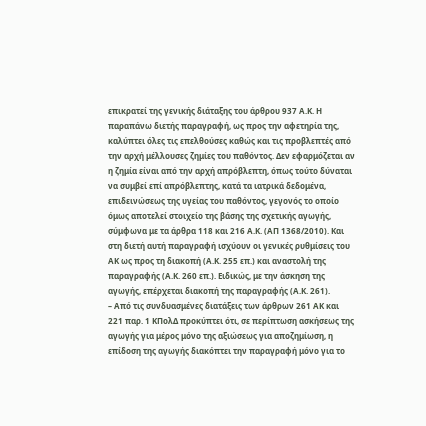επικρατεί της γενικής διάταξης του άρθρου 937 Α.Κ. Η παραπάνω διετής παραγραφή, ως προς την αφετηρία της, καλύπτει όλες τις επελθούσες καθώς και τις προβλεπτές από την αρχή μέλλουσες ζημίες του παθόντος. Δεν εφαρμόζεται αν η ζημία είναι από την αρχή απρόβλεπτη, όπως τούτο δύναται να συμβεί επί απρόβλεπτης, κατά τα ιατρικά δεδομένα, επιδεινώσεως της υγείας του παθόντος, γεγονός το οποίο όμως αποτελεί στοιχείο της βάσης της σχετικής αγωγής, σύμφωνα με τα άρθρα 118 και 216 Α.Κ. (ΑΠ 1368/2010). Και στη διετή αυτή παραγραφή ισχύουν οι γενικές ρυθμίσεις του ΑΚ ως προς τη διακοπή (Α.Κ. 255 επ.) και αναστολή της παραγραφής (Α.Κ. 260 επ.). Ειδικώς, με την άσκηση της αγωγής, επέρχεται διακοπή της παραγραφής (Α.Κ. 261).
– Από τις συνδυασμένες διατάξεις των άρθρων 261 ΑΚ και 221 παρ. 1 ΚΠολΔ προκύπτει ότι, σε περίπτωση ασκήσεως της αγωγής για μέρος μόνο της αξιώσεως για αποζημίωση, η επίδοση της αγωγής διακόπτει την παραγραφή μόνο για το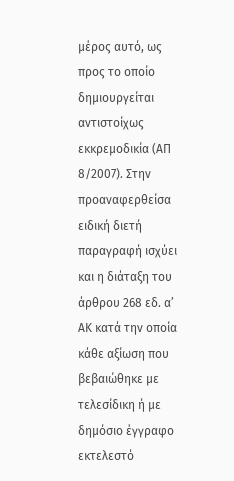μέρος αυτό, ως προς το οποίο δημιουργείται αντιστοίχως εκκρεμοδικία (ΑΠ 8/2007). Στην προαναφερθείσα ειδική διετή παραγραφή ισχύει και η διάταξη του άρθρου 268 εδ. α’ ΑΚ κατά την οποία κάθε αξίωση που βεβαιώθηκε με τελεσίδικη ή με δημόσιο έγγραφο εκτελεστό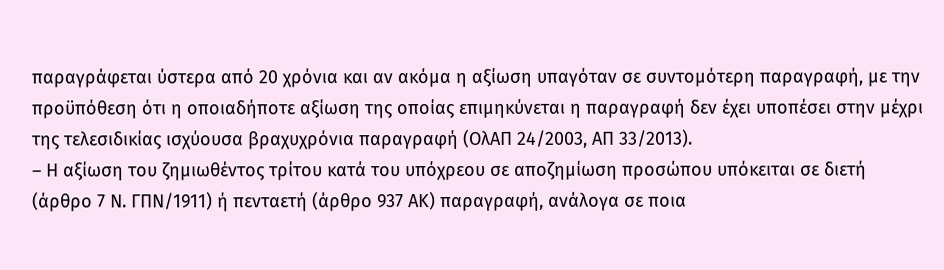παραγράφεται ύστερα από 20 χρόνια και αν ακόμα η αξίωση υπαγόταν σε συντομότερη παραγραφή, με την προϋπόθεση ότι η οποιαδήποτε αξίωση της οποίας επιμηκύνεται η παραγραφή δεν έχει υποπέσει στην μέχρι της τελεσιδικίας ισχύουσα βραχυχρόνια παραγραφή (ΟλΑΠ 24/2003, ΑΠ 33/2013).
– Η αξίωση του ζημιωθέντος τρίτου κατά του υπόχρεου σε αποζημίωση προσώπου υπόκειται σε διετή (άρθρο 7 Ν. ΓΠΝ/1911) ή πενταετή (άρθρο 937 ΑΚ) παραγραφή, ανάλογα σε ποια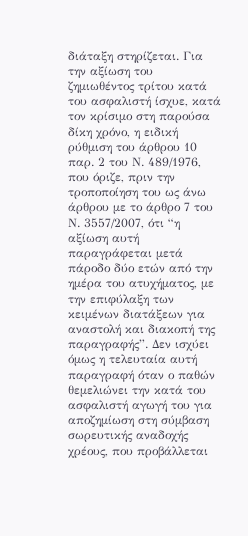διάταξη στηρίζεται. Για την αξίωση του ζημιωθέντος τρίτου κατά του ασφαλιστή ίσχυε, κατά τον κρίσιμο στη παρούσα δίκη χρόνο, η ειδική ρύθμιση του άρθρου 10 παρ. 2 του Ν. 489/1976, που όριζε, πριν την τροποποίηση του ως άνω άρθρου με το άρθρο 7 του Ν. 3557/2007, ότι “η αξίωση αυτή παραγράφεται μετά πάροδο δύο ετών από την ημέρα του ατυχήματος, με την επιφύλαξη των κειμένων διατάξεων για αναστολή και διακοπή της παραγραφής”. Δεν ισχύει όμως η τελευταία αυτή παραγραφή όταν ο παθών θεμελιώνει την κατά του ασφαλιστή αγωγή του για αποζημίωση στη σύμβαση σωρευτικής αναδοχής χρέους, που προβάλλεται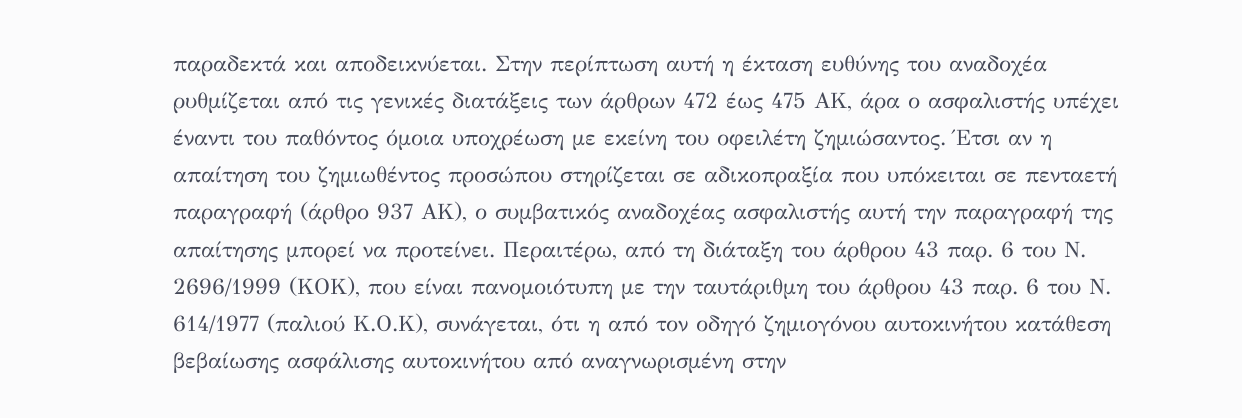παραδεκτά και αποδεικνύεται. Στην περίπτωση αυτή η έκταση ευθύνης του αναδοχέα ρυθμίζεται από τις γενικές διατάξεις των άρθρων 472 έως 475 ΑΚ, άρα ο ασφαλιστής υπέχει έναντι του παθόντος όμοια υποχρέωση με εκείνη του οφειλέτη ζημιώσαντος. Έτσι αν η απαίτηση του ζημιωθέντος προσώπου στηρίζεται σε αδικοπραξία που υπόκειται σε πενταετή παραγραφή (άρθρο 937 ΑΚ), ο συμβατικός αναδοχέας ασφαλιστής αυτή την παραγραφή της απαίτησης μπορεί να προτείνει. Περαιτέρω, από τη διάταξη του άρθρου 43 παρ. 6 του Ν. 2696/1999 (ΚΟΚ), που είναι πανομοιότυπη με την ταυτάριθμη του άρθρου 43 παρ. 6 του Ν. 614/1977 (παλιού Κ.Ο.Κ), συνάγεται, ότι η από τον οδηγό ζημιογόνου αυτοκινήτου κατάθεση βεβαίωσης ασφάλισης αυτοκινήτου από αναγνωρισμένη στην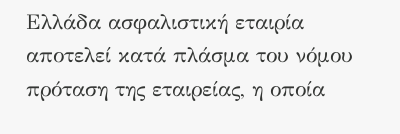Ελλάδα ασφαλιστική εταιρία αποτελεί κατά πλάσμα του νόμου πρόταση της εταιρείας, η οποία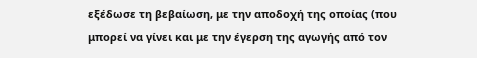εξέδωσε τη βεβαίωση, με την αποδοχή της οποίας (που μπορεί να γίνει και με την έγερση της αγωγής από τον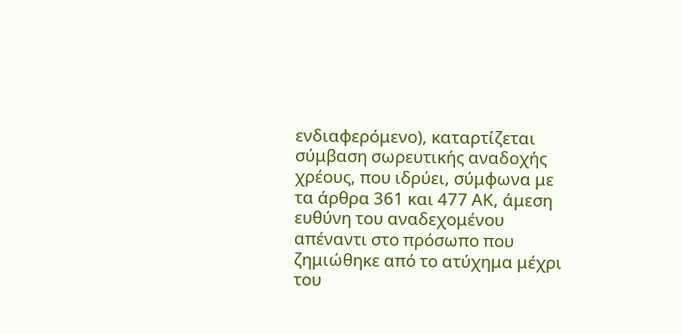ενδιαφερόμενο), καταρτίζεται σύμβαση σωρευτικής αναδοχής χρέους, που ιδρύει, σύμφωνα με τα άρθρα 361 και 477 ΑΚ, άμεση ευθύνη του αναδεχομένου απέναντι στο πρόσωπο που ζημιώθηκε από το ατύχημα μέχρι του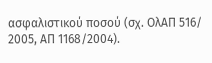ασφαλιστικού ποσού (σχ. ΟλΑΠ 516/ 2005, ΑΠ 1168/2004).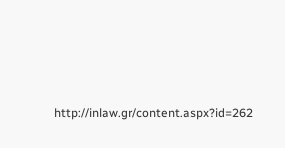http://inlaw.gr/content.aspx?id=262